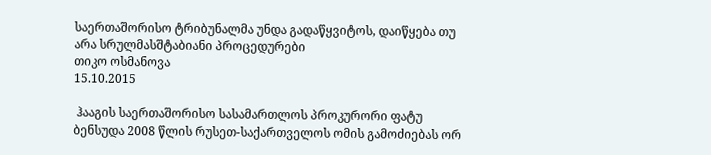საერთაშორისო ტრიბუნალმა უნდა გადაწყვიტოს, დაიწყება თუ არა სრულმასშტაბიანი პროცედურები
თიკო ოსმანოვა
15.10.2015

 ჰააგის საერთაშორისო სასამართლოს პროკურორი ფატუ ბენსუდა 2008 წლის რუსეთ-საქართველოს ომის გამოძიებას ორ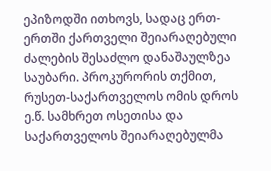ეპიზოდში ითხოვს, სადაც ერთ-ერთში ქართველი შეიარაღებული ძალების შესაძლო დანაშაულზეა საუბარი. პროკურორის თქმით, რუსეთ-საქართველოს ომის დროს ე.წ. სამხრეთ ოსეთისა და საქართველოს შეიარაღებულმა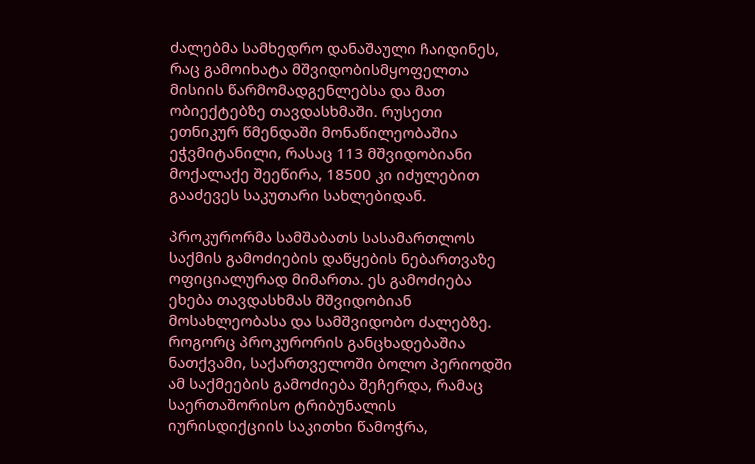ძალებმა სამხედრო დანაშაული ჩაიდინეს, რაც გამოიხატა მშვიდობისმყოფელთა მისიის წარმომადგენლებსა და მათ ობიექტებზე თავდასხმაში. რუსეთი ეთნიკურ წმენდაში მონაწილეობაშია ეჭვმიტანილი, რასაც 113 მშვიდობიანი მოქალაქე შეეწირა, 18500 კი იძულებით გააძევეს საკუთარი სახლებიდან.

პროკურორმა სამშაბათს სასამართლოს საქმის გამოძიების დაწყების ნებართვაზე ოფიციალურად მიმართა. ეს გამოძიება ეხება თავდასხმას მშვიდობიან მოსახლეობასა და სამშვიდობო ძალებზე. როგორც პროკურორის განცხადებაშია ნათქვამი, საქართველოში ბოლო პერიოდში ამ საქმეების გამოძიება შეჩერდა, რამაც საერთაშორისო ტრიბუნალის იურისდიქციის საკითხი წამოჭრა,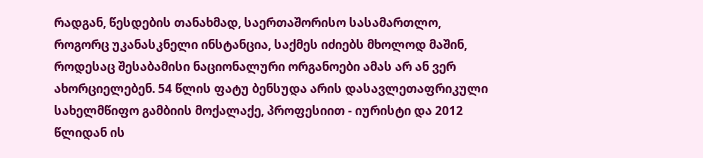რადგან, წესდების თანახმად, საერთაშორისო სასამართლო, როგორც უკანასკნელი ინსტანცია, საქმეს იძიებს მხოლოდ მაშინ, როდესაც შესაბამისი ნაციონალური ორგანოები ამას არ ან ვერ ახორციელებენ. 54 წლის ფატუ ბენსუდა არის დასავლეთაფრიკული სახელმწიფო გამბიის მოქალაქე, პროფესიით - იურისტი და 2012 წლიდან ის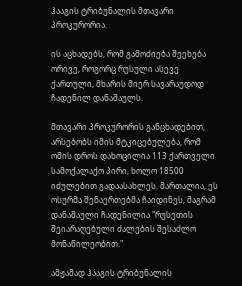ჰააგის ტრიბუნალის მთავარი პროკურორია.

ის აცხადებს, რომ გამოძიება შეეხება ორივე, როგორც რუსული ასევე ქართული, მხარის მიერ სავარაუდოდ ჩადენილ დანაშაულს.

მთავარი პროკურორის განცხადებით, არსებობს იმის მტკიცებულება, რომ ომის დროს დახოცილია 113 ქართველი სამოქალაქო პირი, ხოლო 18500 იძულებით გადაასახლეს. მართალია, ეს ოსურმა შენაერთებმა ჩაიდინეს, მაგრამ დანაშაული ჩადენილია "რუსეთის შეიარაღებული ძალების შესაძლო მონაწილეობით."

ამჟამად ჰააგის ტრიბუნალის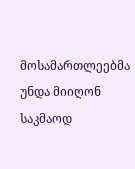მოსამართლეებმა უნდა მიიღონ საკმაოდ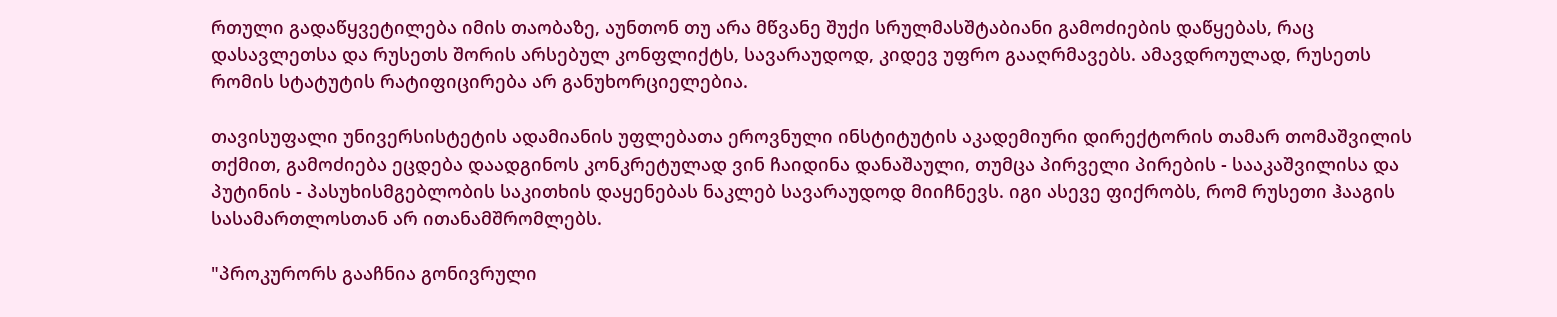რთული გადაწყვეტილება იმის თაობაზე, აუნთონ თუ არა მწვანე შუქი სრულმასშტაბიანი გამოძიების დაწყებას, რაც დასავლეთსა და რუსეთს შორის არსებულ კონფლიქტს, სავარაუდოდ, კიდევ უფრო გააღრმავებს. ამავდროულად, რუსეთს რომის სტატუტის რატიფიცირება არ განუხორციელებია.

თავისუფალი უნივერსისტეტის ადამიანის უფლებათა ეროვნული ინსტიტუტის აკადემიური დირექტორის თამარ თომაშვილის თქმით, გამოძიება ეცდება დაადგინოს კონკრეტულად ვინ ჩაიდინა დანაშაული, თუმცა პირველი პირების - სააკაშვილისა და პუტინის - პასუხისმგებლობის საკითხის დაყენებას ნაკლებ სავარაუდოდ მიიჩნევს. იგი ასევე ფიქრობს, რომ რუსეთი ჰააგის სასამართლოსთან არ ითანამშრომლებს.

"პროკურორს გააჩნია გონივრული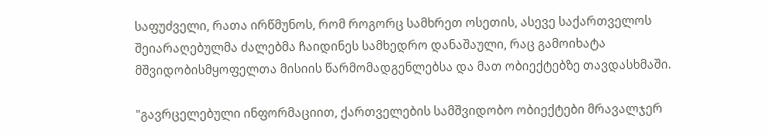საფუძველი, რათა ირწმუნოს, რომ როგორც სამხრეთ ოსეთის, ასევე საქართველოს შეიარაღებულმა ძალებმა ჩაიდინეს სამხედრო დანაშაული, რაც გამოიხატა მშვიდობისმყოფელთა მისიის წარმომადგენლებსა და მათ ობიექტებზე თავდასხმაში.

"გავრცელებული ინფორმაციით, ქართველების სამშვიდობო ობიექტები მრავალჯერ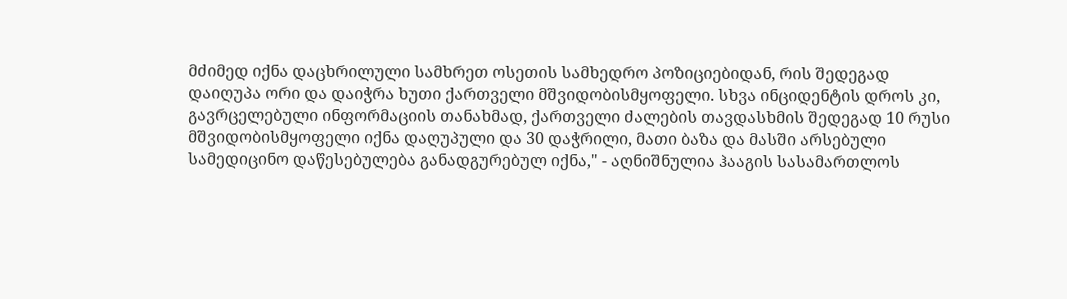მძიმედ იქნა დაცხრილული სამხრეთ ოსეთის სამხედრო პოზიციებიდან, რის შედეგად დაიღუპა ორი და დაიჭრა ხუთი ქართველი მშვიდობისმყოფელი. სხვა ინციდენტის დროს კი, გავრცელებული ინფორმაციის თანახმად, ქართველი ძალების თავდასხმის შედეგად 10 რუსი მშვიდობისმყოფელი იქნა დაღუპული და 30 დაჭრილი, მათი ბაზა და მასში არსებული სამედიცინო დაწესებულება განადგურებულ იქნა," - აღნიშნულია ჰააგის სასამართლოს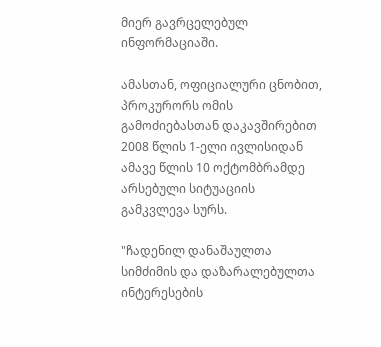მიერ გავრცელებულ ინფორმაციაში.

ამასთან, ოფიციალური ცნობით, პროკურორს ომის გამოძიებასთან დაკავშირებით 2008 წლის 1-ელი ივლისიდან ამავე წლის 10 ოქტომბრამდე არსებული სიტუაციის გამკვლევა სურს.

"ჩადენილ დანაშაულთა სიმძიმის და დაზარალებულთა ინტერესების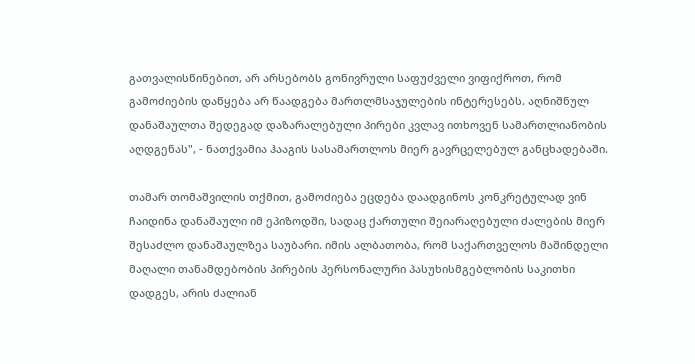გათვალისწინებით, არ არსებობს გონივრული საფუძველი ვიფიქროთ, რომ გამოძიების დაწყება არ წაადგება მართლმსაჯულების ინტერესებს. აღნიშნულ დანაშაულთა შედეგად დაზარალებული პირები კვლავ ითხოვენ სამართლიანობის აღდგენას", - ნათქვამია ჰააგის სასამართლოს მიერ გავრცელებულ განცხადებაში.

თამარ თომაშვილის თქმით, გამოძიება ეცდება დაადგინოს კონკრეტულად ვინ ჩაიდინა დანაშაული იმ ეპიზოდში, სადაც ქართული შეიარაღებული ძალების მიერ შესაძლო დანაშაულზეა საუბარი. იმის ალბათობა, რომ საქართველოს მაშინდელი მაღალი თანამდებობის პირების პერსონალური პასუხისმგებლობის საკითხი დადგეს, არის ძალიან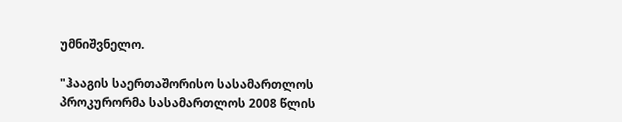უმნიშვნელო.

"ჰააგის საერთაშორისო სასამართლოს პროკურორმა სასამართლოს 2008 წლის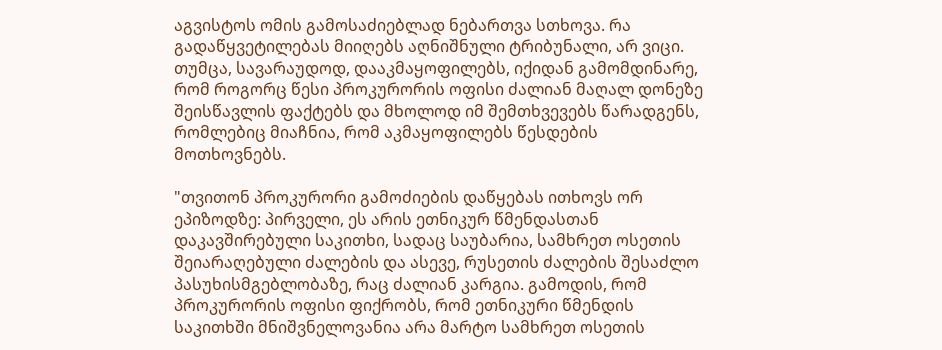აგვისტოს ომის გამოსაძიებლად ნებართვა სთხოვა. რა გადაწყვეტილებას მიიღებს აღნიშნული ტრიბუნალი, არ ვიცი. თუმცა, სავარაუდოდ, დააკმაყოფილებს, იქიდან გამომდინარე, რომ როგორც წესი პროკურორის ოფისი ძალიან მაღალ დონეზე შეისწავლის ფაქტებს და მხოლოდ იმ შემთხვევებს წარადგენს, რომლებიც მიაჩნია, რომ აკმაყოფილებს წესდების მოთხოვნებს.

"თვითონ პროკურორი გამოძიების დაწყებას ითხოვს ორ ეპიზოდზე: პირველი, ეს არის ეთნიკურ წმენდასთან დაკავშირებული საკითხი, სადაც საუბარია, სამხრეთ ოსეთის შეიარაღებული ძალების და ასევე, რუსეთის ძალების შესაძლო პასუხისმგებლობაზე, რაც ძალიან კარგია. გამოდის, რომ პროკურორის ოფისი ფიქრობს, რომ ეთნიკური წმენდის საკითხში მნიშვნელოვანია არა მარტო სამხრეთ ოსეთის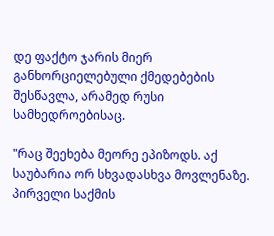დე ფაქტო ჯარის მიერ განხორციელებული ქმედებების შესწავლა, არამედ რუსი სამხედროებისაც.

"რაც შეეხება მეორე ეპიზოდს. აქ საუბარია ორ სხვადასხვა მოვლენაზე. პირველი საქმის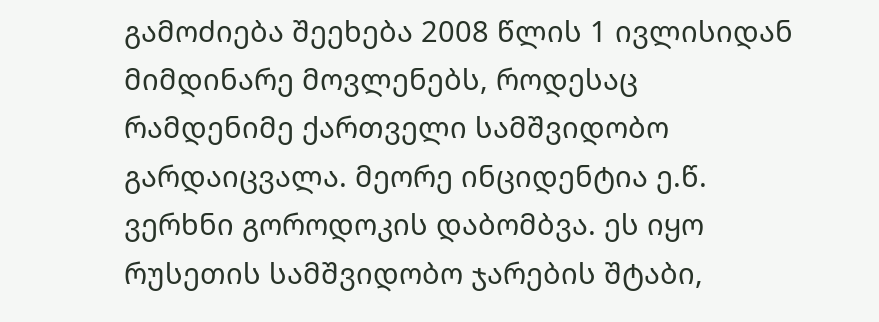გამოძიება შეეხება 2008 წლის 1 ივლისიდან მიმდინარე მოვლენებს, როდესაც რამდენიმე ქართველი სამშვიდობო გარდაიცვალა. მეორე ინციდენტია ე.წ. ვერხნი გოროდოკის დაბომბვა. ეს იყო რუსეთის სამშვიდობო ჯარების შტაბი,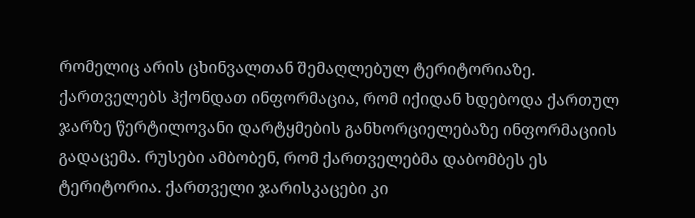რომელიც არის ცხინვალთან შემაღლებულ ტერიტორიაზე. ქართველებს ჰქონდათ ინფორმაცია, რომ იქიდან ხდებოდა ქართულ ჯარზე წერტილოვანი დარტყმების განხორციელებაზე ინფორმაციის გადაცემა. რუსები ამბობენ, რომ ქართველებმა დაბომბეს ეს ტერიტორია. ქართველი ჯარისკაცები კი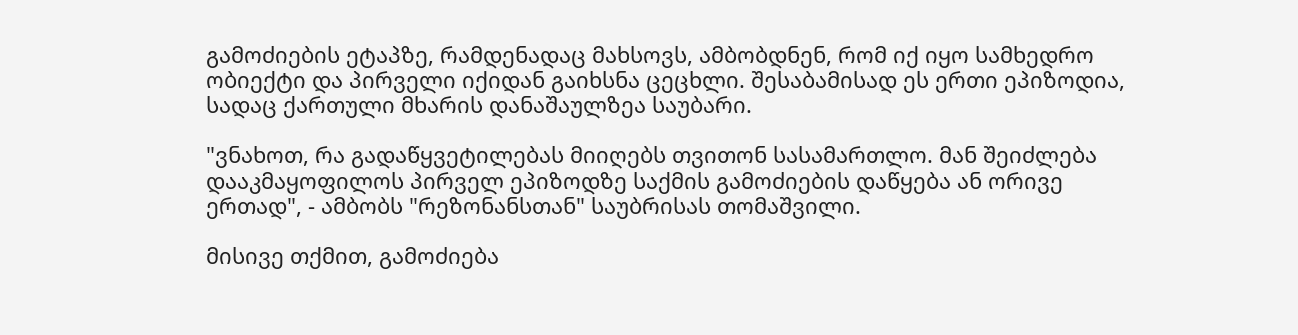გამოძიების ეტაპზე, რამდენადაც მახსოვს, ამბობდნენ, რომ იქ იყო სამხედრო ობიექტი და პირველი იქიდან გაიხსნა ცეცხლი. შესაბამისად ეს ერთი ეპიზოდია, სადაც ქართული მხარის დანაშაულზეა საუბარი.

"ვნახოთ, რა გადაწყვეტილებას მიიღებს თვითონ სასამართლო. მან შეიძლება დააკმაყოფილოს პირველ ეპიზოდზე საქმის გამოძიების დაწყება ან ორივე ერთად", - ამბობს "რეზონანსთან" საუბრისას თომაშვილი.

მისივე თქმით, გამოძიება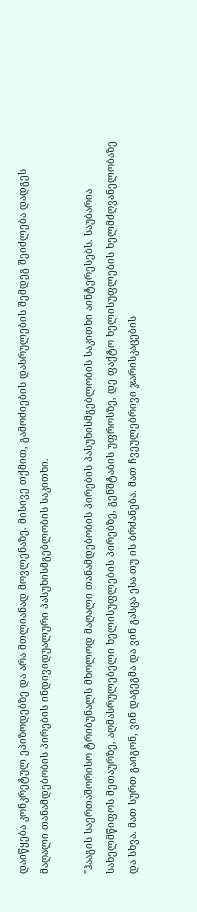დაიწყება კონკრეტულ ეპიზოდებზე და არა მთლიანად მოვლენაზე. მისივე თქმით, გამოძიების დასრულების შემდეგ შეიძლება დადგეს მაღალი თანამდებობის პირების ინდივიდუალური პასუხისმგებლობის საკითხი.

"ჰააგის საერთაშორისო ტრიბუნალს მხოლოდ მაღალი თანამდებობის პირების პასუხისმგებლობის საკითხი აინტერესებს. საუბარია სახელმწიფოს მეთაურზე, აღმასრულებელი ხელისუფლების პირებზე, გენშტაბის უფროსზე, დე ფაქტო ხელისუფლების ხელმძღვანელობაზე და სხვა. მათ სურთ გაიგონ, ვინ დაგეგმა და ვინ გასცა ესა თუ ის ბრძანება. მათ ჩვეულებრივი ჯარისკაცების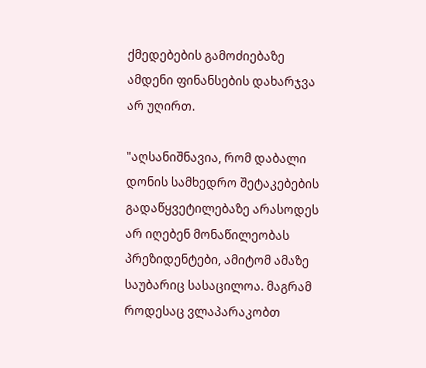ქმედებების გამოძიებაზე ამდენი ფინანსების დახარჯვა არ უღირთ.

"აღსანიშნავია, რომ დაბალი დონის სამხედრო შეტაკებების გადაწყვეტილებაზე არასოდეს არ იღებენ მონაწილეობას პრეზიდენტები, ამიტომ ამაზე საუბარიც სასაცილოა. მაგრამ როდესაც ვლაპარაკობთ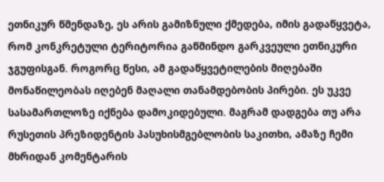ეთნიკურ წმენდაზე, ეს არის გამიზნული ქმედება, იმის გადაწყვეტა, რომ კონკრეტული ტერიტორია გაწმინდო გარკვეული ეთნიკური ჯგუფისგან. როგორც წესი, ამ გადაწყვეტილების მიღებაში მონაწილეობას იღებენ მაღალი თანამდებობის პირები. ეს უკვე სასამართლოზე იქნება დამოკიდებული. მაგრამ დადგება თუ არა რუსეთის პრეზიდენტის პასუხისმგებლობის საკითხი, ამაზე ჩემი მხრიდან კომენტარის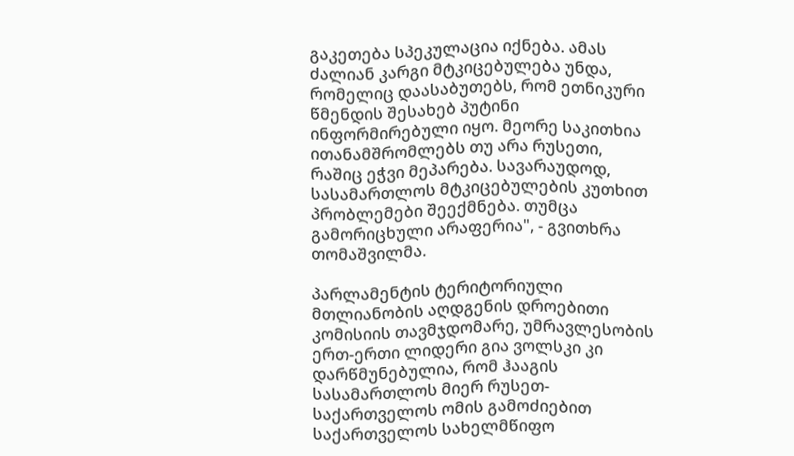გაკეთება სპეკულაცია იქნება. ამას ძალიან კარგი მტკიცებულება უნდა, რომელიც დაასაბუთებს, რომ ეთნიკური წმენდის შესახებ პუტინი ინფორმირებული იყო. მეორე საკითხია ითანამშრომლებს თუ არა რუსეთი, რაშიც ეჭვი მეპარება. სავარაუდოდ, სასამართლოს მტკიცებულების კუთხით პრობლემები შეექმნება. თუმცა გამორიცხული არაფერია", - გვითხრა თომაშვილმა.

პარლამენტის ტერიტორიული მთლიანობის აღდგენის დროებითი კომისიის თავმჯდომარე, უმრავლესობის ერთ-ერთი ლიდერი გია ვოლსკი კი დარწმუნებულია, რომ ჰააგის სასამართლოს მიერ რუსეთ-საქართველოს ომის გამოძიებით საქართველოს სახელმწიფო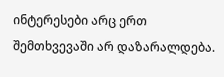ინტერესები არც ერთ შემთხვევაში არ დაზარალდება.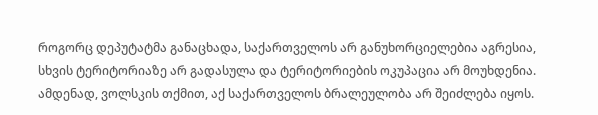როგორც დეპუტატმა განაცხადა, საქართველოს არ განუხორციელებია აგრესია, სხვის ტერიტორიაზე არ გადასულა და ტერიტორიების ოკუპაცია არ მოუხდენია. ამდენად, ვოლსკის თქმით, აქ საქართველოს ბრალეულობა არ შეიძლება იყოს.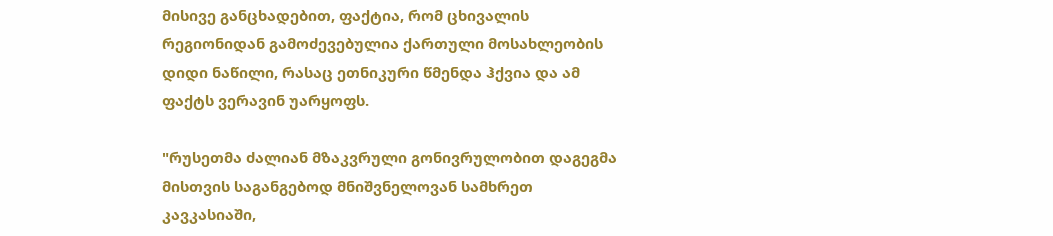მისივე განცხადებით, ფაქტია, რომ ცხივალის რეგიონიდან გამოძევებულია ქართული მოსახლეობის დიდი ნაწილი, რასაც ეთნიკური წმენდა ჰქვია და ამ ფაქტს ვერავინ უარყოფს.

"რუსეთმა ძალიან მზაკვრული გონივრულობით დაგეგმა მისთვის საგანგებოდ მნიშვნელოვან სამხრეთ კავკასიაში,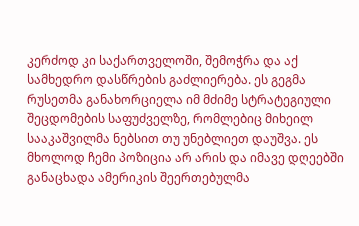კერძოდ კი საქართველოში, შემოჭრა და აქ სამხედრო დასწრების გაძლიერება. ეს გეგმა რუსეთმა განახორციელა იმ მძიმე სტრატეგიული შეცდომების საფუძველზე, რომლებიც მიხეილ სააკაშვილმა ნებსით თუ უნებლიეთ დაუშვა. ეს მხოლოდ ჩემი პოზიცია არ არის და იმავე დღეებში განაცხადა ამერიკის შეერთებულმა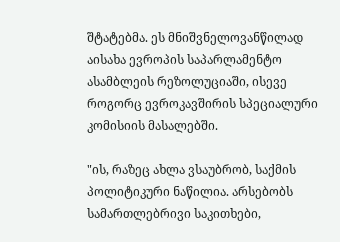შტატებმა. ეს მნიშვნელოვანწილად აისახა ევროპის საპარლამენტო ასამბლეის რეზოლუციაში, ისევე როგორც ევროკავშირის სპეციალური კომისიის მასალებში.

"ის, რაზეც ახლა ვსაუბრობ, საქმის პოლიტიკური ნაწილია. არსებობს სამართლებრივი საკითხები,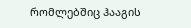რომლებშიც ჰააგის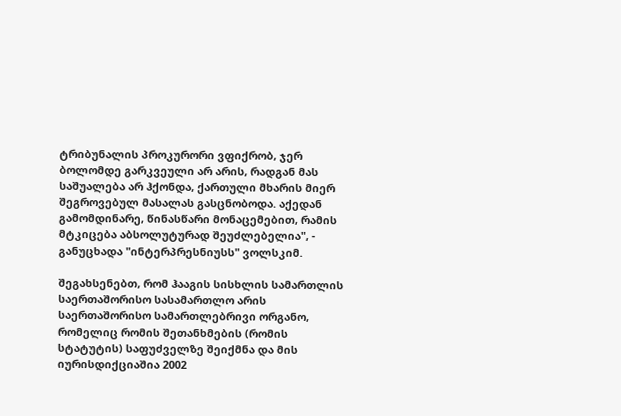ტრიბუნალის პროკურორი ვფიქრობ, ჯერ ბოლომდე გარკვეული არ არის, რადგან მას საშუალება არ ჰქონდა, ქართული მხარის მიერ შეგროვებულ მასალას გასცნობოდა. აქედან გამომდინარე, წინასწარი მონაცემებით, რამის მტკიცება აბსოლუტურად შეუძლებელია", - განუცხადა "ინტერპრესნიუსს" ვოლსკიმ.

შეგახსენებთ, რომ ჰააგის სისხლის სამართლის საერთაშორისო სასამართლო არის საერთაშორისო სამართლებრივი ორგანო, რომელიც რომის შეთანხმების (რომის სტატუტის) საფუძველზე შეიქმნა და მის იურისდიქციაშია 2002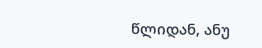წლიდან, ანუ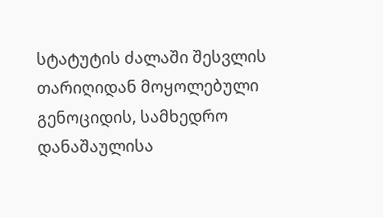სტატუტის ძალაში შესვლის თარიღიდან მოყოლებული გენოციდის, სამხედრო დანაშაულისა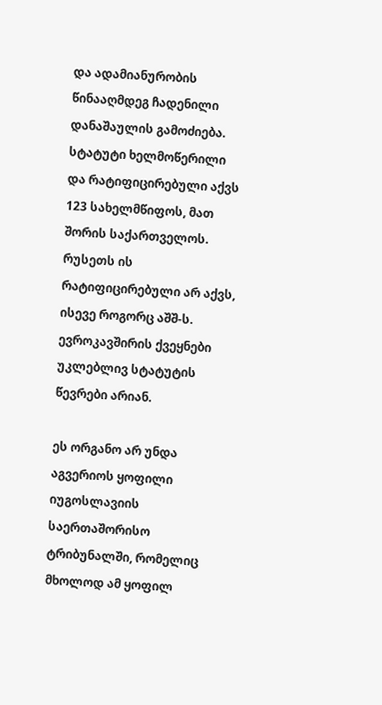და ადამიანურობის წინააღმდეგ ჩადენილი დანაშაულის გამოძიება. სტატუტი ხელმოწერილი და რატიფიცირებული აქვს 123 სახელმწიფოს, მათ შორის საქართველოს. რუსეთს ის რატიფიცირებული არ აქვს, ისევე როგორც აშშ-ს. ევროკავშირის ქვეყნები უკლებლივ სტატუტის წევრები არიან.

ეს ორგანო არ უნდა აგვერიოს ყოფილი იუგოსლავიის საერთაშორისო ტრიბუნალში, რომელიც მხოლოდ ამ ყოფილ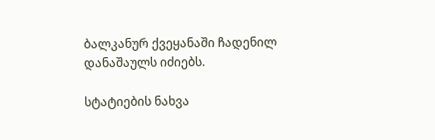ბალკანურ ქვეყანაში ჩადენილ დანაშაულს იძიებს.

სტატიების ნახვა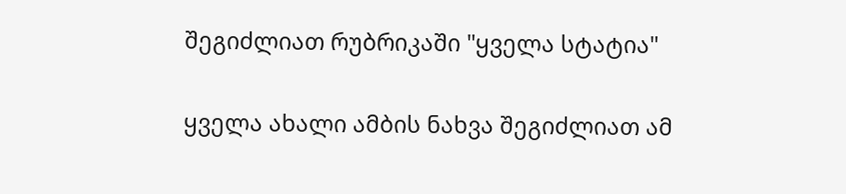შეგიძლიათ რუბრიკაში "ყველა სტატია"

ყველა ახალი ამბის ნახვა შეგიძლიათ ამ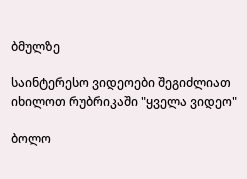ბმულზე

საინტერესო ვიდეოები შეგიძლიათ იხილოთ რუბრიკაში "ყველა ვიდეო"

ბოლო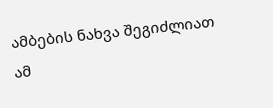ამბების ნახვა შეგიძლიათ ამ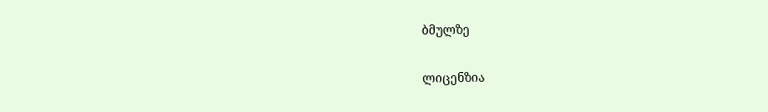ბმულზე

ლიცენზია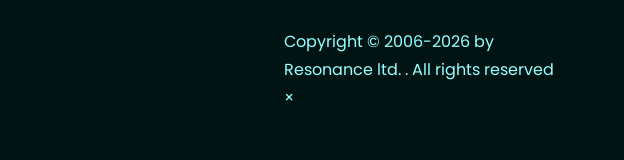Copyright © 2006-2026 by Resonance ltd. . All rights reserved
×